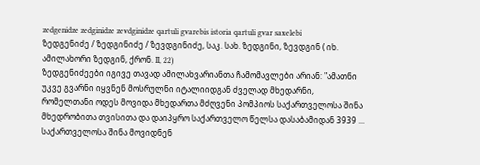zedgenidze zedginidze zevdginidze qartuli gvarebis istoria qartuli gvar saxelebi
ზედგენიძე / ზედგინიძე / ზევდგინიძე, საკ. სახ. ზედგინი, ზევდგინ ( იხ. ამილახორი ზედგინ, ქრონ. II, 22)
ზედგენიძეები იგივე თავად ამილახვარიანთა ჩამომავლები არიან: "ამათნი უკვე გვარნი იყვნენ მოსრულნი იტალიიდგან ძველად მხედარნი, რომელთანი ოდეს მოვიდა მხედართა მძღვენი პომპიოს საქართველოსა შინა მხედრობითა თვისითა და დაიპყრო საქართველო წელსა დასაბამიდან 3939 ... საქართველოსა შინა მოვიდნენ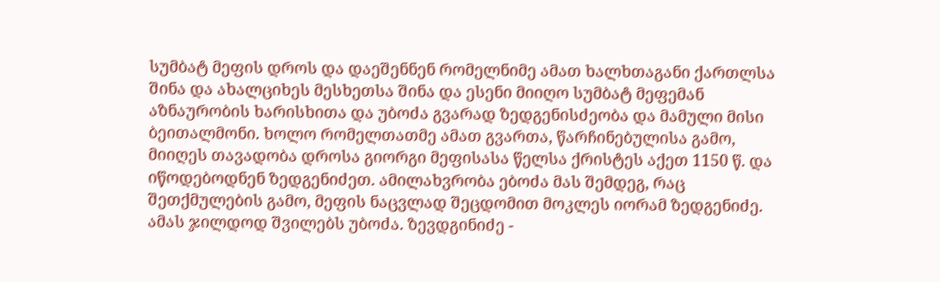სუმბატ მეფის დროს და დაეშენნენ რომელნიმე ამათ ხალხთაგანი ქართლსა შინა და ახალციხეს მესხეთსა შინა და ესენი მიიღო სუმბატ მეფემან აზნაურობის ხარისხითა და უბოძა გვარად ზედგენისძეობა და მამული მისი ბეითალმონი. ხოლო რომელთათმე ამათ გვართა, წარჩინებულისა გამო, მიიღეს თავადობა დროსა გიორგი მეფისასა წელსა ქრისტეს აქეთ 1150 წ. და იწოდებოდნენ ზედგენიძეთ. ამილახვრობა ებოძა მას შემდეგ, რაც შეთქმულების გამო, მეფის ნაცვლად შეცდომით მოკლეს იორამ ზედგენიძე. ამას ჯილდოდ შვილებს უბოძა. ზევდგინიძე -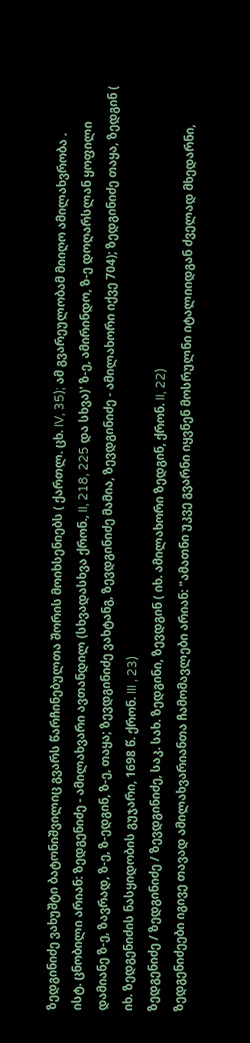ზედგინიძე ვახუშტი ბატონიშვილიც გვარს წარჩინებულთა შორის მოიხსენიებს ( ქართლ. ცხ. IV, 35); ამ გვარეულობამ მიიღო ამილახვრობა .
ისტ. ცნობილი არიან: ზედგენიძე - ამილახვარი ავთანდილ (სხვადასხვა ქრონ., II, 218, 225 და სხვა)' ზ-ე, ამირინდო, ზ-ე დოღარსლან ყოფილი დამიანე ზ-ე, ზავრად, ზ-ე, ზ-ედგინ, ზ-ე, თაყა; ზევდგინიძე ვახტანგ, ზევდგინიძე მამია, ზევდგინიძე - ამილახორი იქვე 704); ზედგინიძე თაყა, ზედგინ ( იხ. ზედგენიძის ნასყიდობის გუჯარი, 1698 წ. ქრონ. III , 23)
ზედგენიძე / ზედგინიძე / ზევდგინიძე, საკ. სახ. ზედგინი, ზევდგინ ( იხ. ამილახორი ზედგინ, ქრონ. II, 22)
ზედგენიძეები იგივე თავად ამილახვარიანთა ჩამომავლები არიან: "ამათნი უკვე გვარნი იყვნენ მოსრულნი იტალიიდგან ძველად მხედარნი,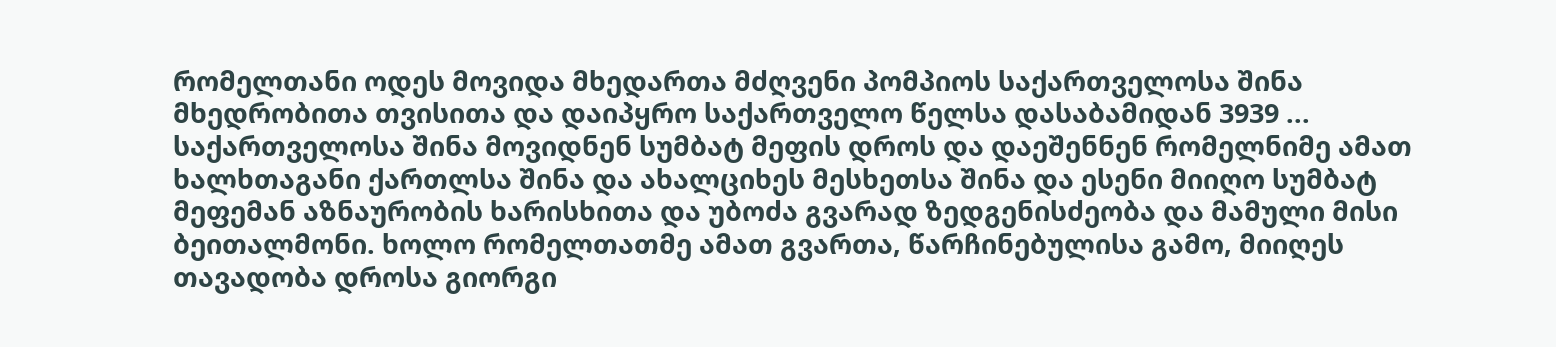რომელთანი ოდეს მოვიდა მხედართა მძღვენი პომპიოს საქართველოსა შინა მხედრობითა თვისითა და დაიპყრო საქართველო წელსა დასაბამიდან 3939 ... საქართველოსა შინა მოვიდნენ სუმბატ მეფის დროს და დაეშენნენ რომელნიმე ამათ ხალხთაგანი ქართლსა შინა და ახალციხეს მესხეთსა შინა და ესენი მიიღო სუმბატ მეფემან აზნაურობის ხარისხითა და უბოძა გვარად ზედგენისძეობა და მამული მისი ბეითალმონი. ხოლო რომელთათმე ამათ გვართა, წარჩინებულისა გამო, მიიღეს თავადობა დროსა გიორგი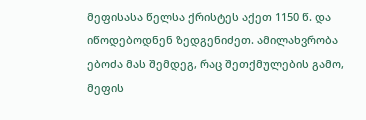მეფისასა წელსა ქრისტეს აქეთ 1150 წ. და იწოდებოდნენ ზედგენიძეთ. ამილახვრობა ებოძა მას შემდეგ, რაც შეთქმულების გამო, მეფის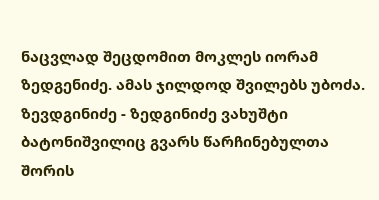ნაცვლად შეცდომით მოკლეს იორამ ზედგენიძე. ამას ჯილდოდ შვილებს უბოძა. ზევდგინიძე - ზედგინიძე ვახუშტი ბატონიშვილიც გვარს წარჩინებულთა შორის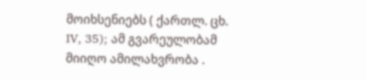მოიხსენიებს ( ქართლ. ცხ. IV, 35); ამ გვარეულობამ მიიღო ამილახვრობა .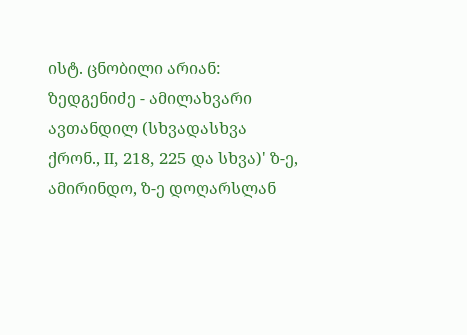ისტ. ცნობილი არიან: ზედგენიძე - ამილახვარი ავთანდილ (სხვადასხვა ქრონ., II, 218, 225 და სხვა)' ზ-ე, ამირინდო, ზ-ე დოღარსლან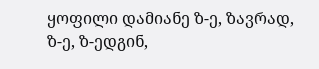ყოფილი დამიანე ზ-ე, ზავრად, ზ-ე, ზ-ედგინ,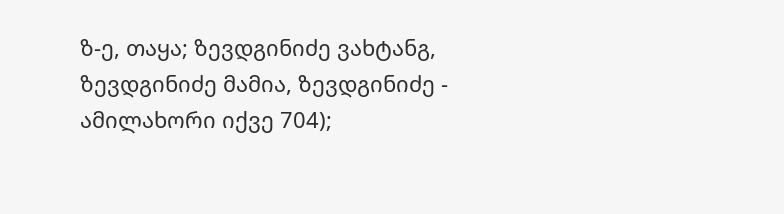ზ-ე, თაყა; ზევდგინიძე ვახტანგ, ზევდგინიძე მამია, ზევდგინიძე - ამილახორი იქვე 704);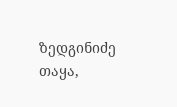ზედგინიძე თაყა,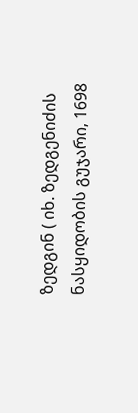ზედგინ ( იხ. ზედგენიძის ნასყიდობის გუჯარი, 1698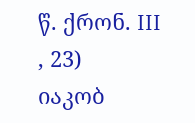წ. ქრონ. III , 23)
იაკობ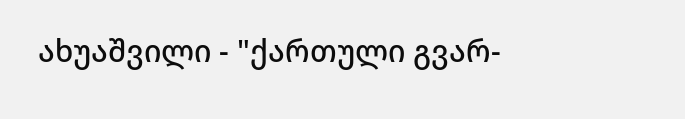ახუაშვილი - "ქართული გვარ-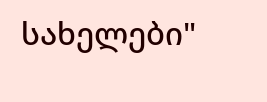სახელები"